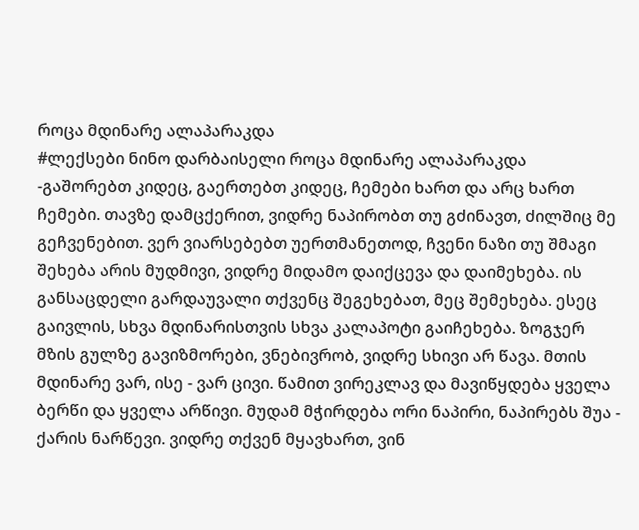როცა მდინარე ალაპარაკდა
#ლექსები ნინო დარბაისელი როცა მდინარე ალაპარაკდა -გაშორებთ კიდეც, გაერთებთ კიდეც, ჩემები ხართ და არც ხართ ჩემები. თავზე დამცქერით, ვიდრე ნაპირობთ თუ გძინავთ, ძილშიც მე გეჩვენებით. ვერ ვიარსებებთ უერთმანეთოდ, ჩვენი ნაზი თუ შმაგი შეხება არის მუდმივი, ვიდრე მიდამო დაიქცევა და დაიმეხება. ის განსაცდელი გარდაუვალი თქვენც შეგეხებათ, მეც შემეხება. ესეც გაივლის, სხვა მდინარისთვის სხვა კალაპოტი გაიჩეხება. ზოგჯერ მზის გულზე გავიზმორები, ვნებივრობ, ვიდრე სხივი არ წავა. მთის მდინარე ვარ, ისე - ვარ ცივი. წამით ვირეკლავ და მავიწყდება ყველა ბერწი და ყველა არწივი. მუდამ მჭირდება ორი ნაპირი, ნაპირებს შუა - ქარის ნარწევი. ვიდრე თქვენ მყავხართ, ვინ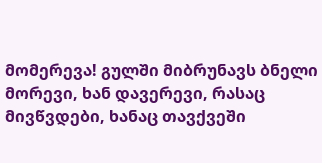მომერევა! გულში მიბრუნავს ბნელი მორევი, ხან დავერევი, რასაც მივწვდები, ხანაც თავქვეში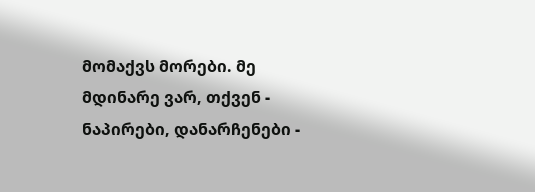მომაქვს მორები. მე მდინარე ვარ, თქვენ - ნაპირები, დანარჩენები -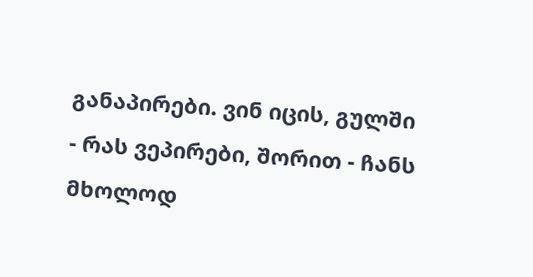განაპირები. ვინ იცის, გულში - რას ვეპირები, შორით - ჩანს მხოლოდ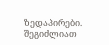ზედაპირები.
შეგიძლიათ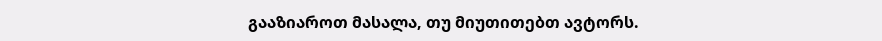გააზიაროთ მასალა, თუ მიუთითებთ ავტორს.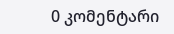0 კომენტარი